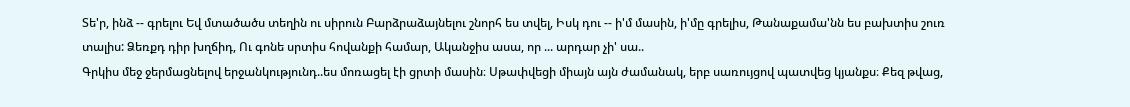Տե'ր, ինձ -- գրելու Եվ մտածածս տեղին ու սիրուն Բարձրաձայնելու շնորհ ես տվել, Իսկ դու -- ի'մ մասին, ի'մը գրելիս, Թանաքամա'նն ես բախտիս շուռ տալիս: Ձեռքդ դիր խղճիդ, Ու գոնե սրտիս հովանքի համար, Ականջիս ասա, որ ... արդար չի' սա..
Գրկիս մեջ ջերմացնելով երջանկությունդ..ես մոռացել էի ցրտի մասին։ Սթափվեցի միայն այն ժամանակ, երբ սառույցով պատվեց կյանքս։ Քեզ թվաց,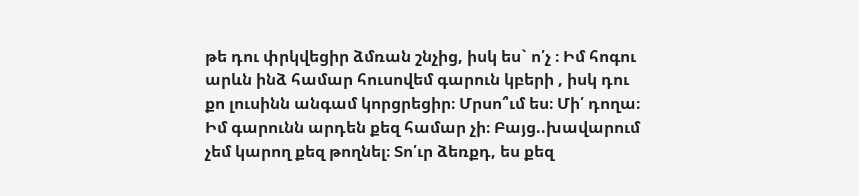թե դու փրկվեցիր ձմռան շնչից, իսկ ես` ո՛չ ։ Իմ հոգու արևն ինձ համար հուսովեմ գարուն կբերի , իսկ դու քո լուսինն անգամ կորցրեցիր։ Մրսո՞ւմ ես։ Մի՛ դողա։ Իմ գարունն արդեն քեզ համար չի։ Բայց..խավարում չեմ կարող քեզ թողնել։ Տո՛ւր ձեռքդ, ես քեզ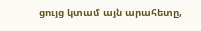ցույց կտամ այն արահետը,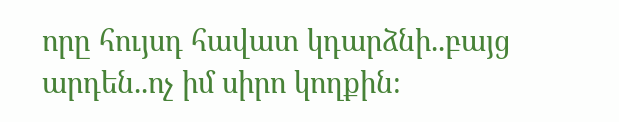որը հույսդ հավատ կդարձնի..բայց արդեն..ոչ իմ սիրո կողքին։